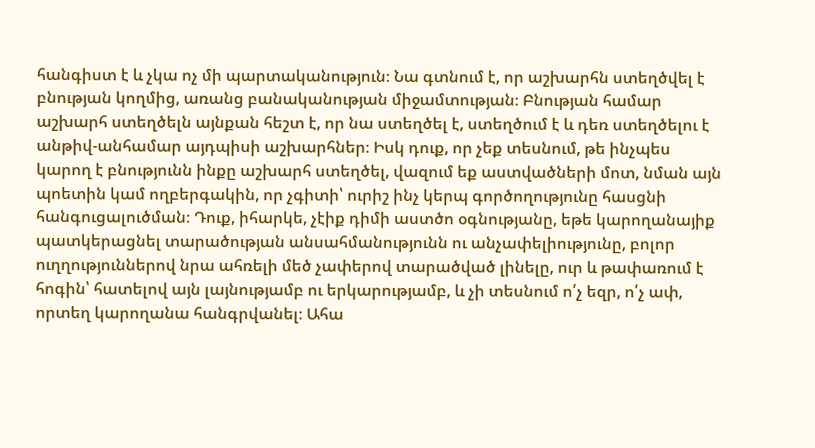հանգիստ է և չկա ոչ մի պարտականություն։ Նա գտնում է, որ աշխարհն ստեղծվել է
բնության կողմից, առանց բանականության միջամտության։ Բնության համար
աշխարհ ստեղծելն այնքան հեշտ է, որ նա ստեղծել է, ստեղծում է և դեռ ստեղծելու է
անթիվ-անհամար այդպիսի աշխարհներ։ Իսկ դուք, որ չեք տեսնում, թե ինչպես
կարող է բնությունն ինքը աշխարհ ստեղծել, վազում եք աստվածների մոտ, նման այն
պոետին կամ ողբերգակին, որ չգիտի՝ ուրիշ ինչ կերպ գործողությունը հասցնի
հանգուցալուծման։ Դուք, իհարկե, չէիք դիմի աստծո օգնությանը, եթե կարողանայիք
պատկերացնել տարածության անսահմանությունն ու անչափելիությունը, բոլոր
ուղղություններով նրա ահռելի մեծ չափերով տարածված լինելը, ուր և թափառում է
հոգին՝ հատելով այն լայնությամբ ու երկարությամբ, և չի տեսնում ո՛չ եզր, ո՛չ ափ,
որտեղ կարողանա հանգրվանել։ Ահա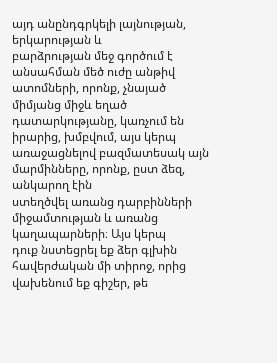այդ անընդգրկելի լայնության, երկարության և
բարձրության մեջ գործում է անսահման մեծ ուժը անթիվ ատոմների, որոնք, չնայած
միմյանց միջև եղած դատարկությանը, կառչում են իրարից, խմբվում, այս կերպ
առաջացնելով բազմատեսակ այն մարմինները, որոնք, ըստ ձեզ, անկարող էին
ստեղծվել առանց դարբինների միջամտության և առանց կաղապարների։ Այս կերպ
դուք նստեցրել եք ձեր գլխին հավերժական մի տիրոջ, որից վախենում եք գիշեր, թե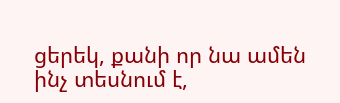ցերեկ, քանի որ նա ամեն ինչ տեսնում է,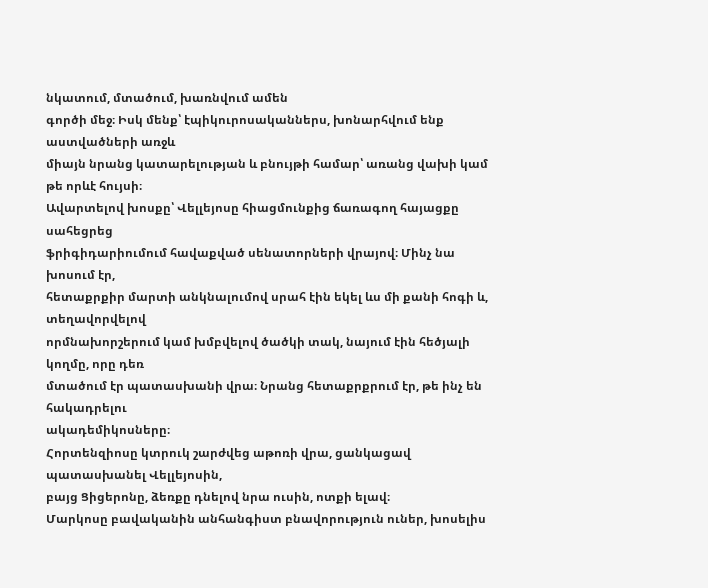նկատում, մտածում, խառնվում ամեն
գործի մեջ։ Իսկ մենք՝ էպիկուրոսականներս, խոնարհվում ենք աստվածների առջև
միայն նրանց կատարելության և բնույթի համար՝ առանց վախի կամ թե որևէ հույսի։
Ավարտելով խոսքը՝ Վելլեյոսը հիացմունքից ճառագող հայացքը սահեցրեց
ֆրիգիդարիումում հավաքված սենատորների վրայով։ Մինչ նա խոսում էր,
հետաքրքիր մարտի անկնալումով սրահ էին եկել ևս մի քանի հոգի և, տեղավորվելով
որմնախորշերում կամ խմբվելով ծածկի տակ, նայում էին հեծյալի կողմը, որը դեռ
մտածում էր պատասխանի վրա։ Նրանց հետաքրքրում էր, թե ինչ են հակադրելու
ակադեմիկոսները։
Հորտենզիոսը կտրուկ շարժվեց աթոռի վրա, ցանկացավ պատասխանել Վելլեյոսին,
բայց Ցիցերոնը, ձեռքը դնելով նրա ուսին, ոտքի ելավ։
Մարկոսը բավականին անհանգիստ բնավորություն ուներ, խոսելիս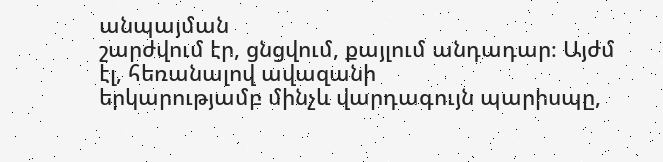անպայման
շարժվում էր, ցնցվում, քայլում անդադար։ Այժմ էլ, հեռանալով ավազանի
երկարությամբ մինչև վարդագույն պարիսպը,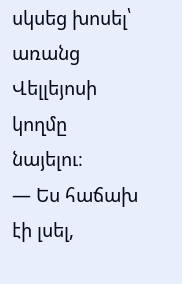սկսեց խոսել՝ առանց Վելլեյոսի կողմը
նայելու։
— Ես հաճախ էի լսել,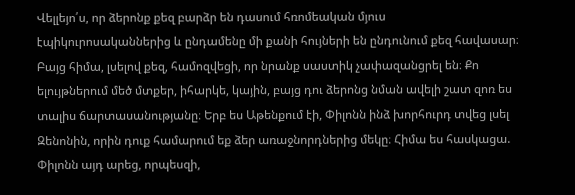Վելլեյո՛ս, որ ձերոնք քեզ բարձր են դասում հռոմեական մյուս
էպիկուրոսականներից և ընդամենը մի քանի հույների են ընդունում քեզ հավասար։
Բայց հիմա, լսելով քեզ, համոզվեցի, որ նրանք սաստիկ չափազանցրել են։ Քո
ելույթներում մեծ մտքեր, իհարկե, կային, բայց դու ձերոնց նման ավելի շատ զոռ ես
տալիս ճարտասանությանը։ Երբ ես Աթենքում էի, Փիլոնն ինձ խորհուրդ տվեց լսել
Զենոնին, որին դուք համարում եք ձեր առաջնորդներից մեկը։ Հիմա ես հասկացա.
Փիլոնն այդ արեց, որպեսզի,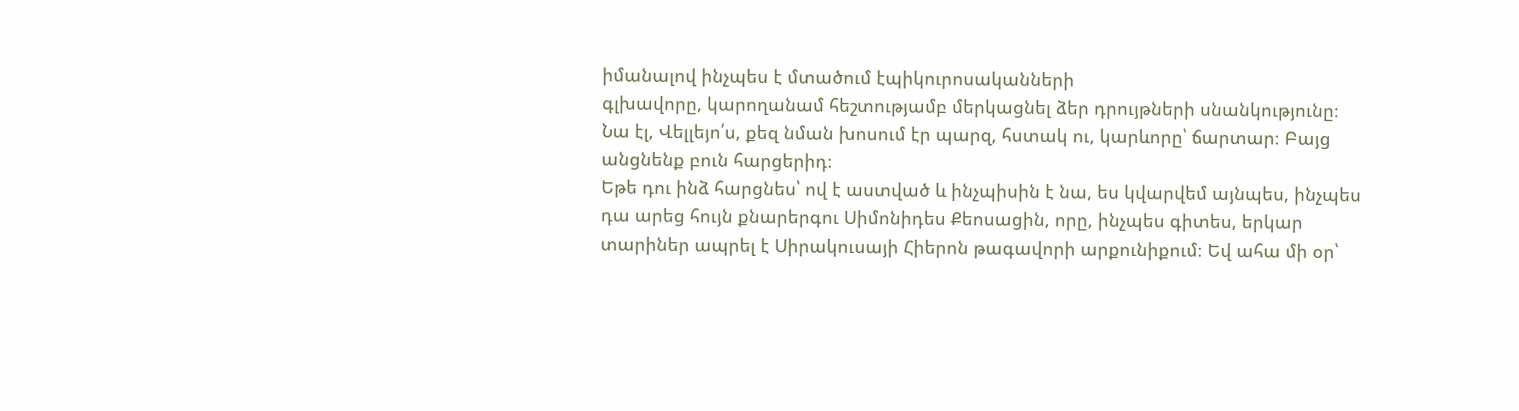իմանալով ինչպես է մտածում էպիկուրոսականների
գլխավորը, կարողանամ հեշտությամբ մերկացնել ձեր դրույթների սնանկությունը։
Նա էլ, Վելլեյո՛ս, քեզ նման խոսում էր պարզ, հստակ ու, կարևորը՝ ճարտար։ Բայց
անցնենք բուն հարցերիդ։
Եթե դու ինձ հարցնես՝ ով է աստված և ինչպիսին է նա, ես կվարվեմ այնպես, ինչպես
դա արեց հույն քնարերգու Սիմոնիդես Քեոսացին, որը, ինչպես գիտես, երկար
տարիներ ապրել է Սիրակուսայի Հիերոն թագավորի արքունիքում։ Եվ ահա մի օր՝